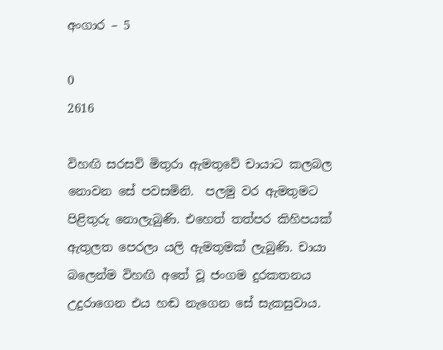අංගාර – 5

0
2616

විහඟි සරසවි මිතුරා ඇමතුවේ චායාට කලබල නොවන සේ පවසමිනි.  පලමු වර ඇමතුමට පිළිතුරු නොලැබුණි. එහෙත් තත්පර කිහිපයක් ඇතුලත පෙරලා යලි ඇමතුමක් ලැබුණි. චායා බලෙන්ම විහඟි අතේ වූ ජංගම දුරකතනය උදුරාගෙන එය හඬ නැගෙන සේ සැකසුවාය.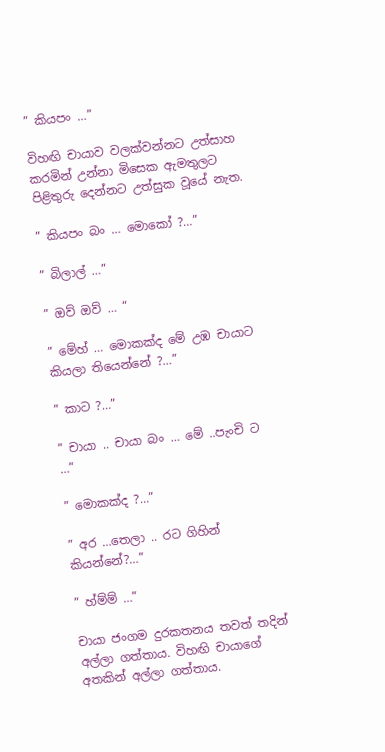” කියපං …”

විහඟි චායාව වලක්වන්නට උත්සාහ කරමින් උන්නා මිසෙක ඇමතුලට පිළිතුරු දෙන්නට උත්සුක වූයේ නැත.

” කියපං බං … මොකෝ ?…”

” බිලාල් …”

” ඔව් ඔව් … “

” මේහ් … මොකක්ද මේ උඹ චායාට කියලා තියෙන්නේ ?…”

” කාට ?…”

” චායා .. චායා බං … මේ ..පැංචි ට …”

” මොකක්ද ?…”

” අර …තෙලා .. රට ගිහින් කියන්නේ?…”

” හ්ම්ම් …”

චායා ජංගම දුරකතනය තවත් තදින් අල්ලා ගත්තාය. විහඟි චායාගේ අතකින් අල්ලා ගත්තාය.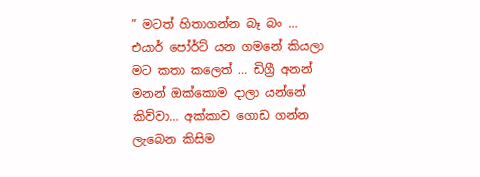” මටත් හිතාගන්න බෑ බං … එයාර් පෝර්ට් යන ගමනේ කියලා මට කතා කලෙත් … ඩිග්‍රී අනන් මනන් ඔක්කොම දාලා යන්නේ කිව්වා… අක්කාව ගොඩ ගන්න ලැබෙන කිසිම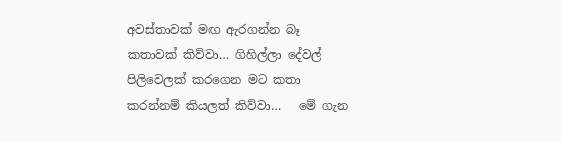අවස්තාවක් මඟ ඇරගන්න බෑ කතාවක් කිව්වා… ගිහිල්ලා දේවල් පිලිවෙලක් කරගෙන මට කතා කරන්නම් කියලත් කිව්වා…   මේ ගැන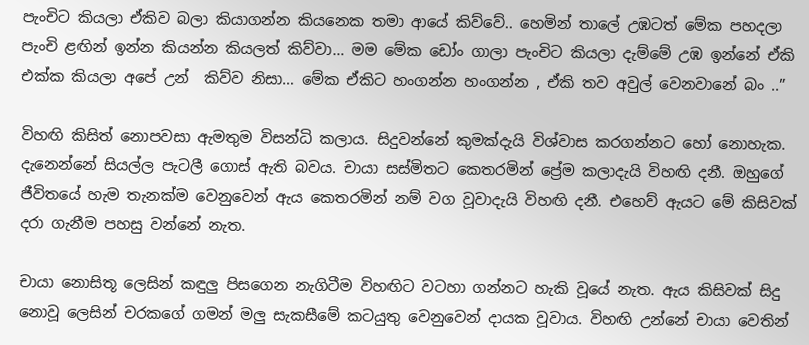පැංචිට කියලා ඒකිව බලා කියාගන්න කියනෙක තමා ආයේ කිව්වේ.. හෙමින් තාලේ උඹටත් මේක පහදලා පැංචි ළඟින් ඉන්න කියන්න කියලත් කිව්වා… මම මේක ඩෝං ගාලා පැංචිට කියලා දැම්මේ උඹ ඉන්නේ ඒකි එක්ක කියලා අපේ උන්  කිව්ව නිසා… මේක ඒකිට හංගන්න හංගන්න , ඒකි තව අවුල් වෙනවානේ බං ..”

විහඟි කිසිත් නොපවසා ඇමතුම විසන්ධි කලාය. සිදුවන්නේ කුමක්දැයි විශ්වාස කරගන්නට හෝ නොහැක. දැනෙන්නේ සියල්ල පැටලී ගොස් ඇති බවය. චායා සස්මිතට කෙතරමින් ප්‍රේම කලාදැයි විහඟි දනී. ඔහුගේ ජීවිතයේ හැම තැනක්ම වෙනුවෙන් ඇය කෙතරමින් නම් වග වූවාදැයි විහඟි දනී. එහෙව් ඇයට මේ කිසිවක් දරා ගැනීම පහසු වන්නේ නැත.

චායා නොසිතූ ලෙසින් කඳුලු පිසගෙන නැගිටීම විහඟිට වටහා ගන්නට හැකි වූයේ නැත. ඇය කිසිවක් සිදු නොවූ ලෙසින් චරකගේ ගමන් මලු සැකසීමේ කටයුතු වෙනුවෙන් දායක වූවාය. විහඟි උන්නේ චායා වෙතින්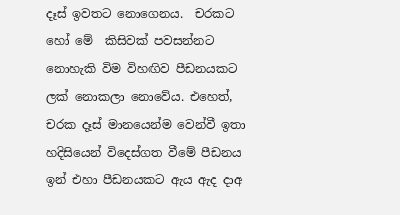දෑස් ඉවතට නොගෙනය.  චරකට හෝ මේ  කිසිවක් පවසන්නට නොහැකි විම විහඟිව පීඩනයකට ලක් නොකලා නොවේය. එහෙත්, චරක දෑස් මානයෙන්ම වෙන්වී ඉතා හදිසියෙන් විදෙස්ගත වීමේ පීඩනය ඉන් එහා පීඩනයකට ඇය ඇද දාඅ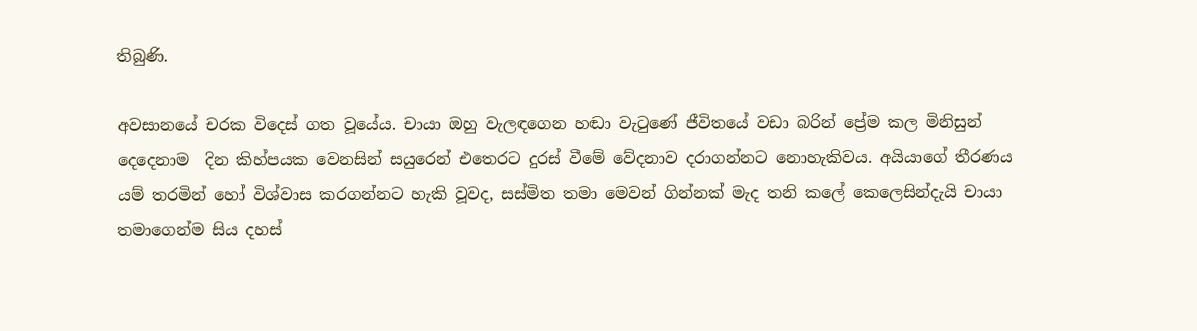තිබුණි.

අවසානයේ චරක විදෙස් ගත වූයේය. චායා ඔහු වැලඳගෙන හඬා වැටුණේ ජීවිතයේ වඩා බරින් ප්‍රේම කල මිනිසුන් දෙදෙනාම  දින කිහ්පයක වෙනසින් සයුරෙන් එතෙරට දුරස් වීමේ වේදනාව දරාගන්නට නොහැකිවය. අයියාගේ තීරණය යම් තරමින් හෝ විශ්වාස කරගන්නට හැකි වූවද, සස්මිත තමා මෙවන් ගින්නක් මැද තනි කලේ කෙලෙසින්දැයි චායා තමාගෙන්ම සිය දහස්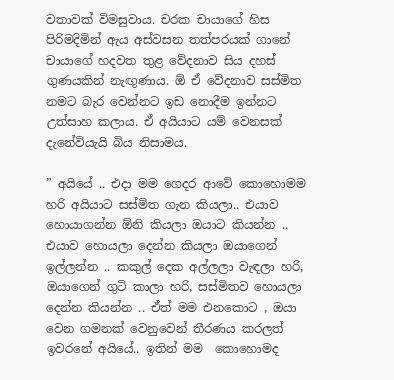වතාවක් විමසුවාය. චරක චායාගේ හිස පිරිමදිමින් ඇය අස්වසන තත්පරයක් ගානේ චායාගේ හදවත තුළ වේදනාව සිය දහස් ගුණයකින් නැඟුණාය. ඕ ඒ වේදනාව සස්මිත නමට බැර වෙන්නට ඉඩ නොදීම ඉන්නට උත්සාහ කලාය. ඒ අයියාට යම් වෙනසක් දැනේවියැයි බිය නිසාමය.

” අයියේ .. එදා මම ගෙදර ආවේ කොහොමම හරි අයියාට සස්මිත ගැන කියලා.. එයාව හොයාගන්න ඕනි කියලා ඔයාට කියන්න .. එයාව හොයලා දෙන්න කියලා ඔයාගෙන් ඉල්ලන්න .. කකුල් දෙක අල්ලලා වැඳලා හරි, ඔයාගෙන් ගුටි කාලා හරි, සස්මිතව හොයලා දෙන්න කියන්න .. ඒත් මම එනකොට , ඔයා වෙන ගමනක් වෙනුවෙන් තීරණය කරලත් ඉවරනේ අයියේ.. ඉතින් මම  කොහොමද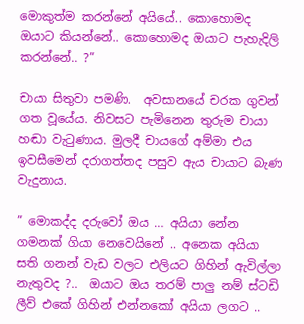මොකුත්ම කරන්නේ අයියේ.. කොහොමද ඔයාට කියන්නේ.. කොහොමද ඔයාට පැහැදිලි කරන්නේ.. ?”

චායා සිතුවා පමණි.  අවසානයේ චරක ගුවන් ගත වූයේය. නිවසට පැමිනෙන තුරුම චායා හඬා වැටුණාය. මුලදී චායගේ අම්මා එය ඉවසීමෙන් දරාගත්තද පසුව ඇය චායාට බැණ වැදුනාය.

” මොකද්ද දරුවෝ ඔය … අයියා නේන ගමනක් ගියා නෙවෙයිනේ .. අනෙක අයියා සති ගනන් වැඩ වලට එලියට ගිහින් ඇවිල්ලා නැතුවද ?..  ඔයාට ඔය තරම් පාලු නම් ස්ටඩි ලීව් එකේ ගිහින් එන්නකෝ අයියා ලගට ..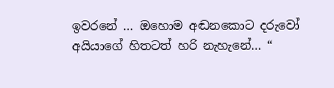ඉවරනේ … ඔහොම අඬනකොට දරුවෝ අයියාගේ හිතටත් හරි නැහැනේ… “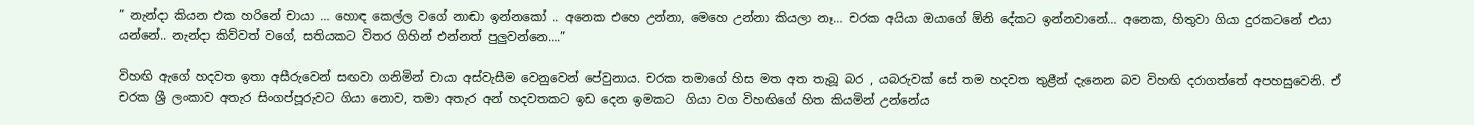” නැන්දා කියන එක හරිනේ චායා … හොඳ කෙල්ල වගේ නාඬා ඉන්නකෝ .. අනෙක එහෙ උන්නා, මෙහෙ උන්නා කියලා නෑ… චරක අයියා ඔයාගේ ඕනි දේකට ඉන්නවානේ… අනෙක, හිතුවා ගියා දුරකටනේ එයා යන්නේ.. නැන්දා කිව්වත් වගේ, සතියකට විතර ගිහින් එන්නත් පුලුවන්නෙ….”

විහඟි ඇගේ හදවත ඉතා අසීරුවෙන් සඟවා ගනිමින් චායා අස්වැසීම වෙනුවෙන් පේවුනාය. චරක තමාගේ හිස මත අත තැබූ බර , යබරුවක් සේ තම හදවත තුළීන් දැනෙන බව විහඟි දරාගත්තේ අපහසුවෙනි. ඒ චරක ශ්‍රී ලංකාව අතැර සිංගප්පූරුවට ගියා නොව, තමා අතැර අන් හදවතකට ඉඩ දෙන ඉමකට  ගියා වග විහඟිගේ හිත කියමින් උන්නේය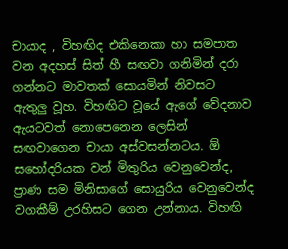චායාද , විහඟිද එකිනෙකා හා සමපාත වන අදහස් සිත් හී සඟවා ගනිමින් දරා ගන්නට මාවතක් සොයමින් නිවසට ඇතුලු වූහ. විහඟිට වූයේ ඇගේ වේදනාව ඇයටවත් නොපෙනෙන ලෙසින් සඟවාගෙන චායා අස්වසන්නටය. ඕ සහෝදරියක වන් මිතුරිය වෙනුවෙන්ද, ප්‍රාණ සම මිනිසාගේ සොයුරිය වෙනුවෙන්ද වගකීම් උරහිසට ගෙන උන්නාය. විහඟි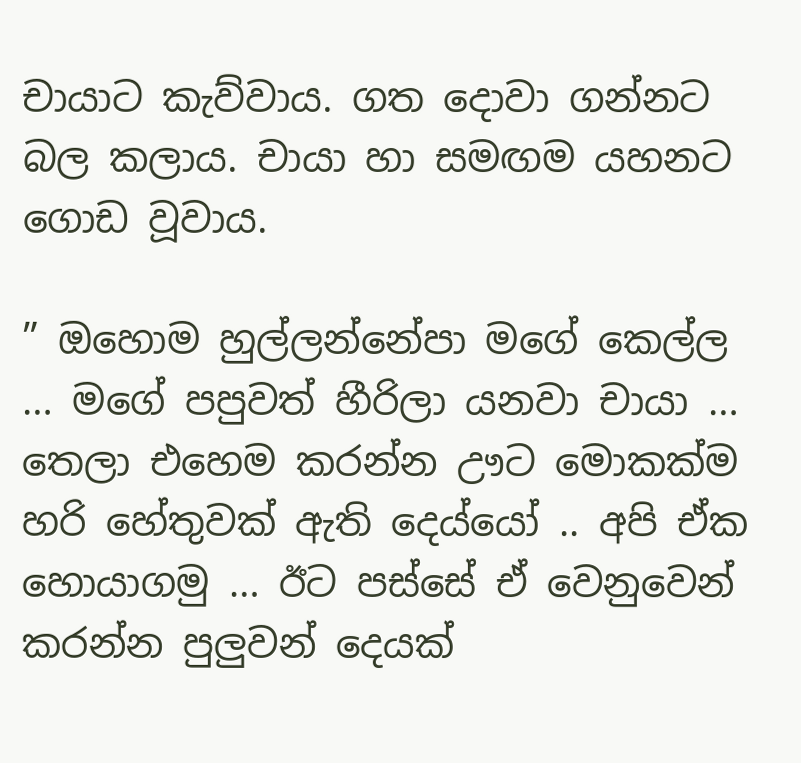චායාට කැව්වාය. ගත දොවා ගන්නට බල කලාය. චායා හා සමඟම යහනට ගොඩ වූවාය.

” ඔහොම හුල්ලන්නේපා මගේ කෙල්ල … මගේ පපුවත් හීරිලා යනවා චායා … තෙලා එහෙම කරන්න ඌට මොකක්ම හරි හේතුවක් ඇති දෙය්යෝ .. අපි ඒක හොයාගමු … ඊට පස්සේ ඒ වෙනුවෙන් කරන්න පුලුවන් දෙයක්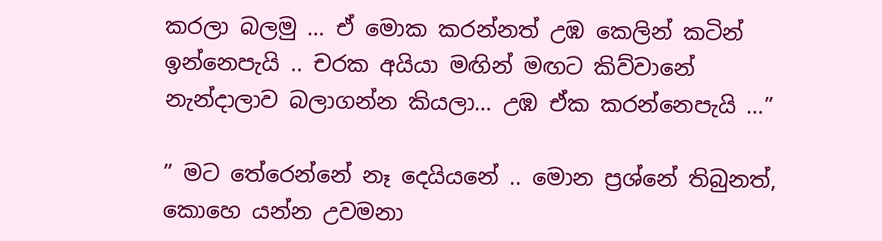කරලා බලමු … ඒ මොක කරන්නත් උඹ කෙලින් කටින් ඉන්නෙපැයි .. චරක අයියා මඟින් මඟට කිව්වානේ නැන්දාලාව බලාගන්න කියලා… උඹ ඒක කරන්නෙපැයි …”

” මට තේරෙන්නේ නෑ දෙයියනේ .. මොන ප්‍රශ්නේ තිබුනත්, කොහෙ යන්න උවමනා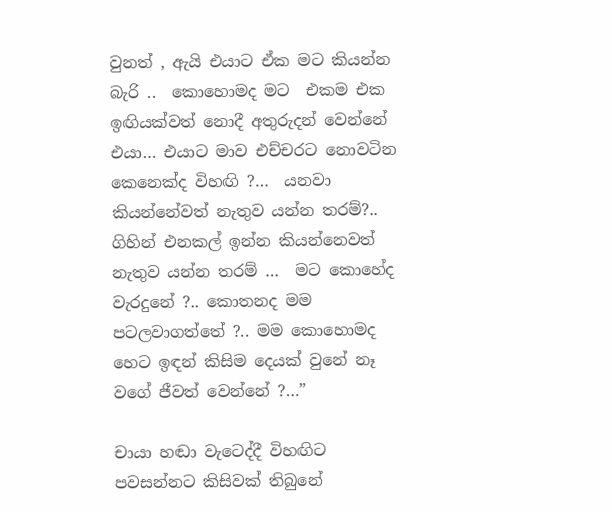වුනත් , ඇයි එයාට ඒක මට කියන්න බැරි ..  කොහොමද මට  එකම එක ඉඟියක්වත් නොදී අතුරුදන් වෙන්නේ  එයා… එයාට මාව එච්චරට නොවටින කෙනෙක්ද විහඟි ?…  යනවා කියන්නේවත් නැතුව යන්න තරම්?.. ගිහින් එනකල් ඉන්න කියන්නෙවත් නැතුව යන්න තරම් …  මට කොහේද වැරදුනේ ?.. කොතනද මම පටලවාගත්තේ ?.. මම කොහොමද හෙට ඉඳන් කිසිම දෙයක් වුනේ නෑ වගේ ජීවත් වෙන්නේ ?…”

චායා හඬා වැටෙද්දී විහඟිට පවසන්නට කිසිවක් තිබුනේ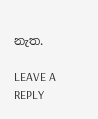නැත.

LEAVE A REPLY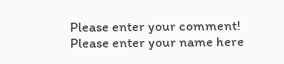Please enter your comment!
Please enter your name here